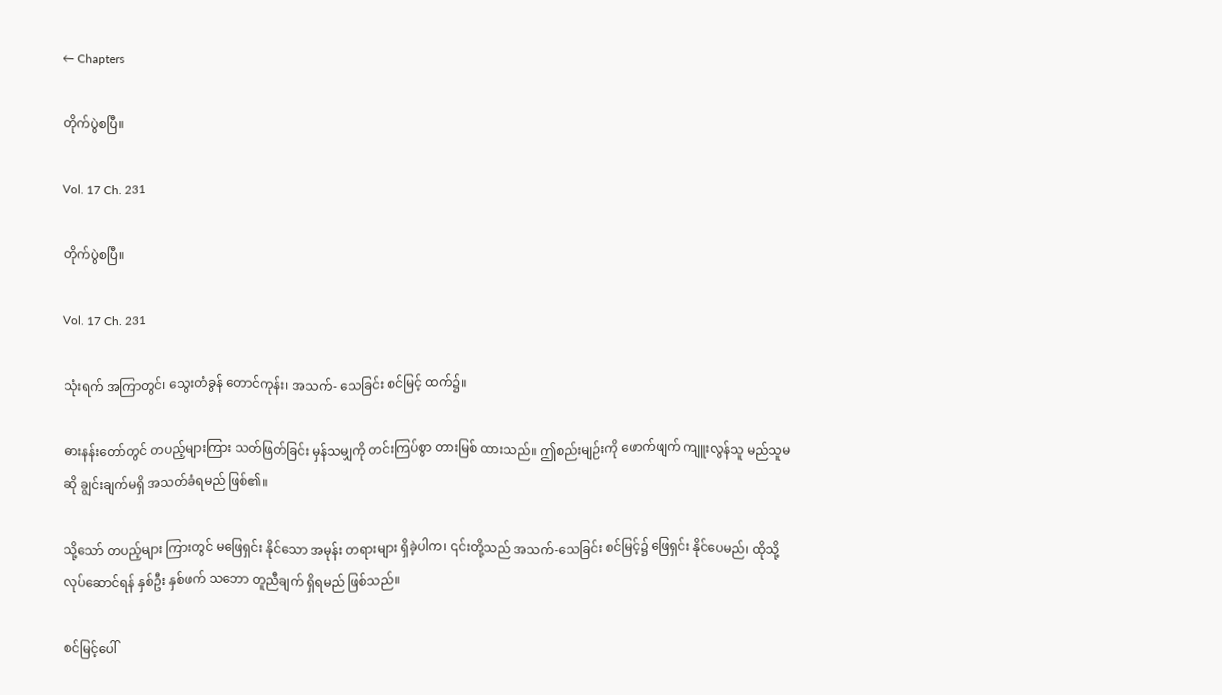← Chapters

တိုက်ပွဲစပြီ။

Vol. 17 Ch. 231

တိုက်ပွဲစပြီ။

Vol. 17 Ch. 231

သုံးရက် အကြာတွင်၊ သွေးတံခွန် တောင်ကုန်း၊ အသက်- သေခြင်း စင်မြင့် ထက်၌။

ဓားနန်းတော်တွင် တပည့်များကြား သတ်ဖြတ်ခြင်း မှန်သမျှကို တင်းကြပ်စွာ တားမြစ် ထားသည်။ ဤစည်းမျဉ်းကို ဖောက်ဖျက် ကျူးလွန်သူ မည်သူမဆို ချွင်းချက်မရှိ အသတ်ခံရမည် ဖြစ်၏။

သို့သော် တပည့်များ ကြားတွင် မဖြေရှင်း နိုင်သော အမုန်း တရားများ ရှိခဲ့ပါက၊ ၎င်းတို့သည် အသက်-သေခြင်း စင်မြင့်၌ ဖြေရှင်း နိုင်ပေမည်၊ ထိုသို့ လုပ်ဆောင်ရန် နှစ်ဦး နှစ်ဖက် သဘော တူညီချက် ရှိရမည် ဖြစ်သည်။

စင်မြင့်ပေါ်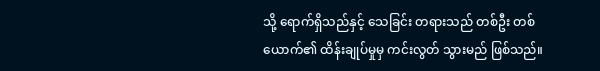သို့ ရောက်ရှိသည်နှင့် သေခြင်း တရားသည် တစ်ဦး တစ်ယောက်၏ ထိန်းချုပ်မှုမှ ကင်းလွတ် သွားမည် ဖြစ်သည်။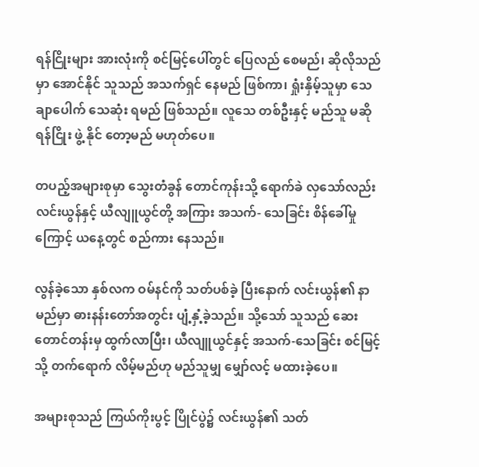ရန်ငြိုးများ အားလုံးကို စင်မြင့်ပေါ်တွင် ပြေလည် စေမည်၊ ဆိုလိုသည်မှာ အောင်နိုင် သူသည် အသက်ရှင် နေမည် ဖြစ်ကာ၊ ရှုံးနှိမ့်သူမှာ သေချာပေါက် သေဆုံး ရမည် ဖြစ်သည်။ လူသေ တစ်ဦးနှင့် မည်သူ မဆို ရန်ငြိုး ဖွဲ့ နိုင် တော့မည် မဟုတ်ပေ။

တပည့်အများစုမှာ သွေးတံခွန် တောင်ကုန်းသို့ ရောက်ခဲ လှသော်လည်း လင်းယွန်နှင့် ယီလျူယွင်တို့ အကြား အသက်- သေခြင်း စိန်ခေါ်မှုကြောင့် ယနေ့တွင် စည်ကား နေသည်။

လွန်ခဲ့သော နှစ်လက ဝမ်နင်ကို သတ်ပစ်ခဲ့ ပြီးနောက် လင်းယွန်၏ နာမည်မှာ ဓားနန်းတော်အတွင်း ပျံ့နှံ့ခဲ့သည်။ သို့သော် သူသည် ဆေးတောင်တန်းမှ ထွက်လာပြီး၊ ယီလျူယွင်နှင့် အသက်-သေခြင်း စင်မြင့်သို့ တက်ရောက် လိမ့်မည်ဟု မည်သူမျှ မျှော်လင့် မထားခဲ့ပေ။

အများစုသည် ကြယ်ကိုးပွင့် ပြိုင်ပွဲ၌ လင်းယွန်၏ သတ်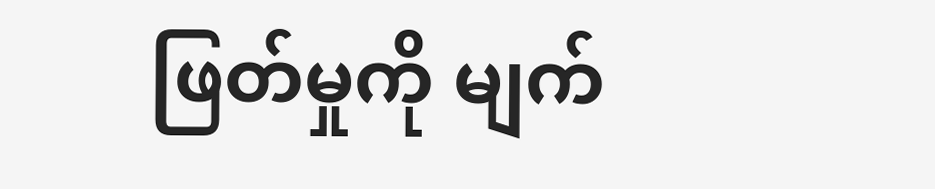ဖြတ်မှုကို မျက်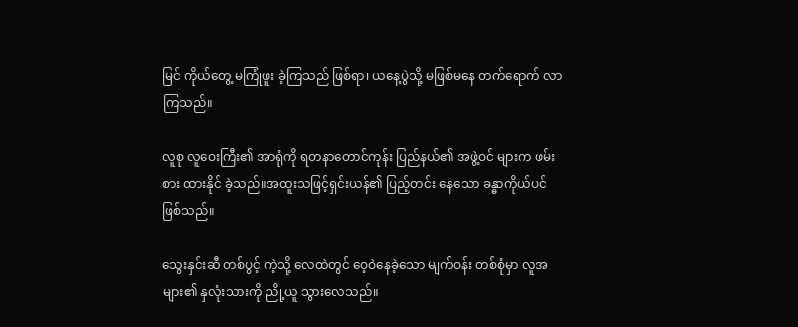မြင် ကိုယ်တွေ့ မကြုံဖူး ခဲ့ကြသည် ဖြစ်ရာ၊ ယနေ့ပွဲသို့ မဖြစ်မနေ တက်ရောက် လာ ကြသည်။

လူစု လူဝေးကြီး၏ အာရုံကို ရတနာတောင်ကုန်း ပြည်နယ်၏ အဖွဲ့ဝင် များက ဖမ်းစား ထားနိုင် ခဲ့သည်။အထူးသဖြင့်ရှင်းယန်၏ ပြည့်တင်း နေသော ခန္ဓာကိုယ်ပင် ဖြစ်သည်။

သွေးနှင်းဆီ တစ်ပွင့် ကဲ့သို့ လေထဲတွင် ဝေ့ဝဲနေခဲ့သော မျက်ဝန်း တစ်စုံမှာ လူအများ၏ နှလုံးသားကို ညို့ယူ သွားလေသည်။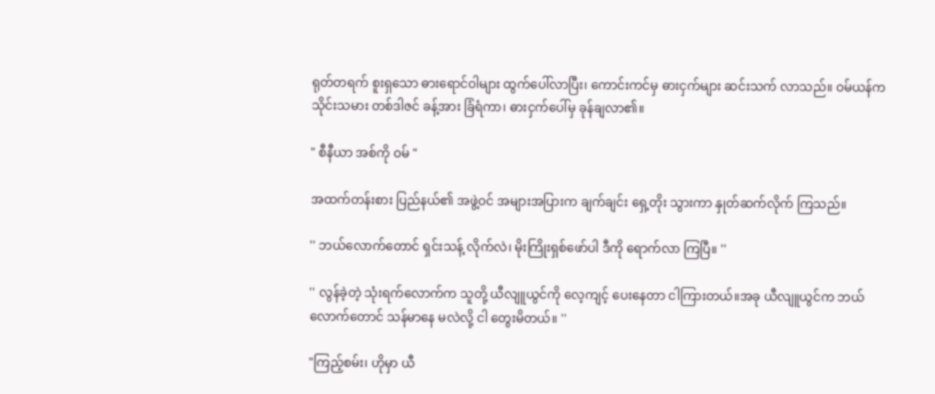ရုတ်တရက် စူးရှသော ဓားရောင်ဝါများ ထွက်ပေါ်လာပြီး၊ ကောင်းကင်မှ ဓားငှက်များ ဆင်းသက် လာသည်။ ဝမ်ယန်က သိုင်းသမား တစ်ဒါဇင် ခန့်အား ခြံရံကာ၊ ဓားငှက်ပေါ်မှ ခုန်ချလာ၏။

" စီနီယာ အစ်ကို ဝမ် "

အထက်တန်းစား ပြည်နယ်၏ အဖွဲ့ဝင် အများအပြားက ချက်ချင်း ရှေ့တိုး သွားကာ နှုတ်ဆက်လိုက် ကြသည်။

'' ဘယ်လောက်တောင် ရှင်းသန့် လိုက်လဲ၊ မိုးကြိုးရှစ်ဖော်ပါ ဒီကို ရောက်လာ ကြပြီ။ ''

'' လွန်ခဲ့တဲ့ သုံးရက်လောက်က သူတို့ ယီလျူယွင်ကို လေ့ကျင့် ပေးနေတာ ငါကြားတယ်။အခု ယီလျူယွင်က ဘယ်လောက်တောင် သန်မာနေ မလဲလို့ ငါ တွေးမိတယ်။ ''

"ကြည့်စမ်း၊ ဟိုမှာ ယီ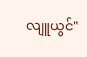လျူယွင်"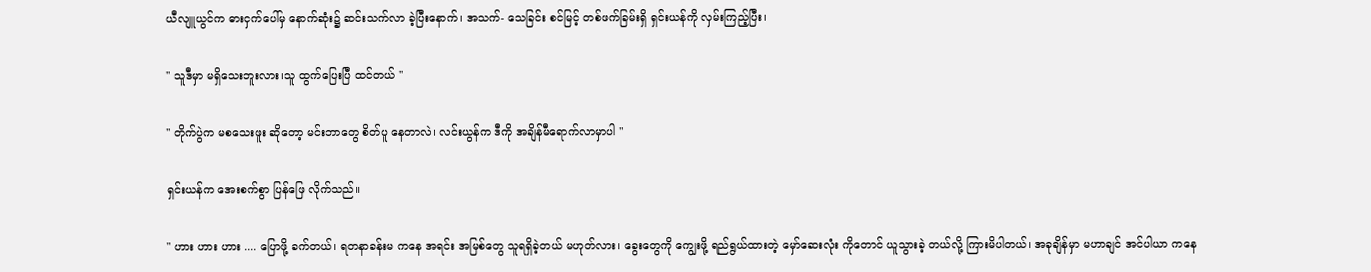ယီလျူယွင်က ဓားငှက်ပေါ်မှ နောက်ဆုံး၌ ဆင်းသက်လာ ခဲ့ပြီးနောက်၊ အသက်- သေခြင်း စင်မြင့် တစ်ဖက်ခြမ်းရှိ ရှင်းယန်ကို လှမ်းကြည့်ပြီး၊

'' သူဒီမှာ မရှိသေးဘူးလား၊သူ ထွက်ပြေးပြီ ထင်တယ် ''

'' တိုက်ပွဲက မစသေးဖူး ဆိုတော့ မင်းဘာတွေ စိတ်ပူ နေတာလဲ၊ လင်းယွန်က ဒီကို အချိန်မီရောက်လာမှာပါ "

ရှင်းယန်က အေးစက်စွာ ပြန်ဖြေ လိုက်သည်။

" ဟား ဟား ဟား .... ပြောဖို့ ခက်တယ်၊ ရတနာခန်းမ ကနေ အရင်း အမြစ်တွေ သူရရှိခဲ့တယ် မဟုတ်လား၊ ခွေးတွေကို ကျွေးဖို့ ရည်ရွယ်ထားတဲ့ မှော်ဆေးလုံး ကိုတောင် ယူသွားခဲ့ တယ်လို့ ကြားမိပါတယ်၊ အခုချိန်မှာ မဟာချင် အင်ပါယာ ကနေ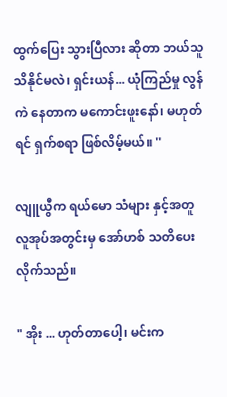ထွက်ပြေး သွားပြီလား ဆိုတာ ဘယ်သူ သိနိုင်မလဲ၊ ရှင်းယန်... ယုံကြည်မှု လွန်ကဲ နေတာက မကောင်းဖူးနော်၊ မဟုတ်ရင် ရှက်စရာ ဖြစ်လိမ့်မယ်။ ''

လျူယွီက ရယ်မော သံများ နှင့်အတူ လူအုပ်အတွင်းမှ အော်ဟစ် သတိပေး လိုက်သည်။

" အိုး ... ဟုတ်တာပေါ့၊ မင်းက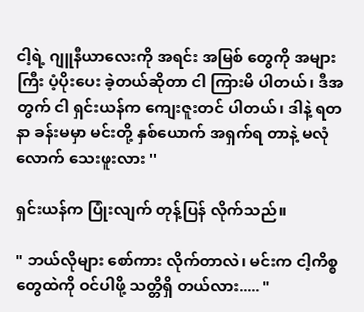ငါ့ရဲ့ ဂျူနီယာလေးကို အရင်း အမြစ် တွေကို အများကြီး ပံ့ပိုးပေး ခဲ့တယ်ဆိုတာ ငါ ကြားမိ ပါတယ်၊ ဒီအတွက် ငါ ရှင်းယန်က ကျေးဇူးတင် ပါတယ်၊ ဒါနဲ့ ရတနာ ခန်းမမှာ မင်းတို့ နှစ်ယောက် အရှက်ရ တာနဲ့ မလုံလောက် သေးဖူးလား ''

ရှင်းယန်က ပြုံးလျက် တုန့်ပြန် လိုက်သည်။

" ဘယ်လိုများ စော်ကား လိုက်တာလဲ၊ မင်းက ငါ့ကိစ္စ တွေထဲကို ဝင်ပါဖို့ သတ္တိရှိ တယ်လား..... "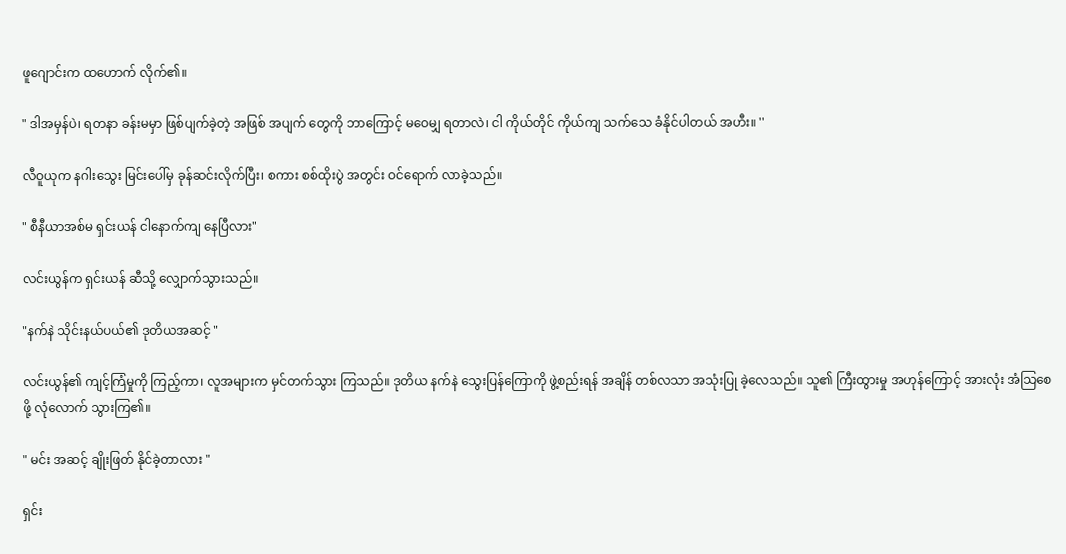ဖူဂျောင်းက ထဟောက် လိုက်၏။

" ဒါအမှန်ပဲ၊ ရတနာ ခန်းမမှာ ဖြစ်ပျက်ခဲ့တဲ့ အဖြစ် အပျက် တွေကို ဘာကြောင့် မဝေမျှ ရတာလဲ၊ ငါ ကိုယ်တိုင် ကိုယ်ကျ သက်သေ ခံနိုင်ပါတယ် အဟီး။ ''

လီဝူယုက နဂါးသွေး မြင်းပေါ်မှ ခုန်ဆင်းလိုက်ပြီး၊ စကား စစ်ထိုးပွဲ အတွင်း ဝင်ရောက် လာခဲ့သည်။

" စီနီယာအစ်မ ရှင်းယန် ငါနောက်ကျ နေပြီလား"

လင်းယွန်က ရှင်းယန် ဆီသို့ လျှောက်သွားသည်။

"နက်နဲ သိုင်းနယ်ပယ်၏ ဒုတိယအဆင့် "

လင်းယွန်၏ ကျင့်ကြံမှုကို ကြည့်ကာ၊ လူအများက မှင်တက်သွား ကြသည်။ ဒုတိယ နက်နဲ သွေးပြန်ကြောကို ဖွဲ့စည်းရန် အချိန် တစ်လသာ အသုံးပြု ခဲ့လေသည်။ သူ၏ ကြီးထွားမှု အဟုန်ကြောင့် အားလုံး အံသြစေဖို့ လုံလောက် သွားကြ၏။

" မင်း အဆင့် ချိုးဖြတ် နိုင်ခဲ့တာလား "

ရှင်း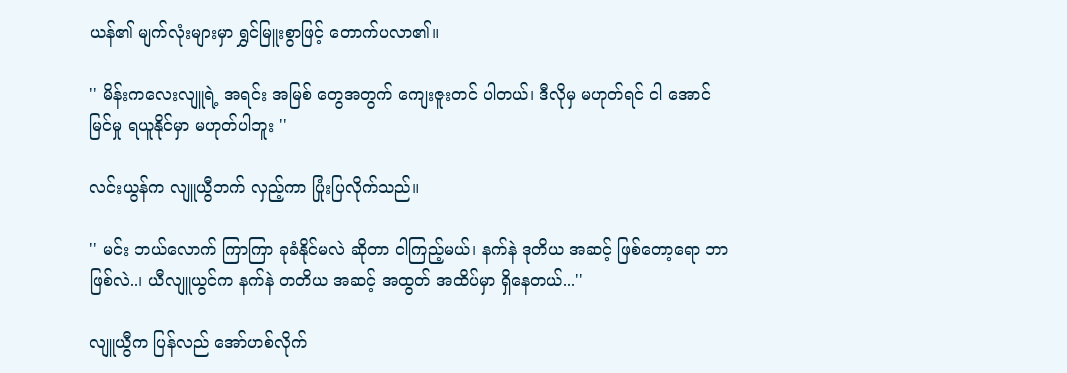ယန်၏ မျက်လုံးများမှာ ရွှင်မြူးစွာဖြင့် တောက်ပလာ၏။

'' မိန်းကလေးလျူရဲ့ အရင်း အမြစ် တွေအတွက် ကျေးဇူးတင် ပါတယ်၊ ဒီလိုမှ မဟုတ်ရင် ငါ အောင်မြင်မှု ရယူနိုင်မှာ မဟုတ်ပါဘူး ''

လင်းယွန်က လျူယွီဘက် လှည့်ကာ ပြုံးပြလိုက်သည်။

'' မင်း ဘယ်လောက် ကြာကြာ ခုခံနိုင်မလဲ ဆိုတာ ငါကြည့်မယ်၊ နက်နဲ ဒုတိယ အဆင့် ဖြစ်တော့ရော ဘာဖြစ်လဲ..၊ ယီလျူယွင်က နက်နဲ တတိယ အဆင့် အထွတ် အထိပ်မှာ ရှိနေတယ်...''

လျူယွီက ပြန်လည် အော်ဟစ်လိုက်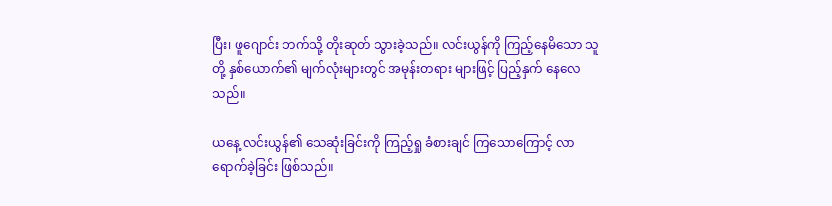ပြီး၊ ဖူဂျောင်း ဘက်သို့ တိုးဆုတ် သွားခဲ့သည်။ လင်းယွန်ကို ကြည့်နေမိသော သူတို့ နှစ်ယောက်၏ မျက်လုံးများတွင် အမုန်းတရား များဖြင့် ပြည့်နှက် နေလေသည်။

ယနေ့ လင်းယွန်၏ သေဆုံးခြင်းကို ကြည့်ရှု ခံစားချင် ကြသောကြောင့် လာရောက်ခဲ့ခြင်း ဖြစ်သည်။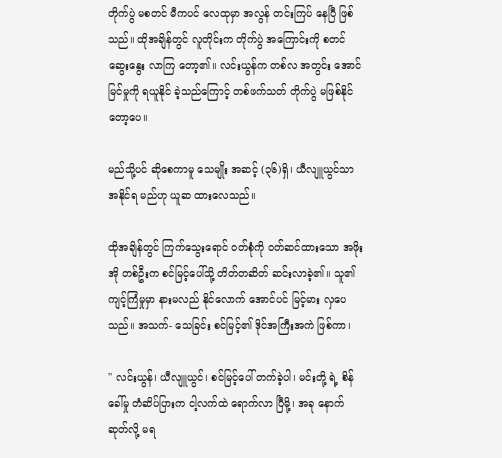တိုက်ပွဲ မစတင် မီကပင် လေထုမှာ အလွန် တင်းကြပ် နေပြီ ဖြစ်သည်။ ထိုအချိန်တွင် လူတိုင်းက တိုက်ပွဲ အကြောင်းကို စတင်ဆွေးနွေး လာကြ တော့၏။ လင်းယွန်က တစ်လ အတွင်း အောင်မြင်မှုကို ရယူနိုင် ခဲ့သည်ကြောင့် တစ်ဖက်သတ် တိုက်ပွဲ မဖြစ်နိုင် တော့ပေ။

မည်သို့ပင် ဆိုစေကာမူ သေမျိုး အဆင့် (၃၆)ရှိ၊ ယီလျူယွင်သာ အနိုင်ရ မည်ဟု ယူဆ ထားလေသည်။

ထိုအချိန်တွင် ကြက်သွေးရောင် ၀တ်စုံကို ဝတ်ဆင်ထားသော အဖိုးအို တစ်ဦးက စင်မြင့်ပေါ်သို့ တိတ်တဆိတ် ဆင်းလာခဲ့၏။ သူ၏ ကျင့်ကြံမှုမှာ နားမလည် နိုင်လောက် အောင်ပင် မြင့်မား လှပေသည်။ အသက်- သေခြင်း စင်မြင့်၏ ဒိုင်အကြီးအကဲ ဖြစ်ကာ၊

'' လင်းယွန်၊ ယီလျူယွင်၊ စင်မြင့်ပေါ် တက်ခဲ့ပါ၊ မင်းတို့ ရဲ့ စိန်ခေါ်မှု တံဆိပ်ပြားက ငါ့လက်ထဲ ရောက်လာ ပြီမို့၊ အခု နောက်ဆုတ်လို့ မရ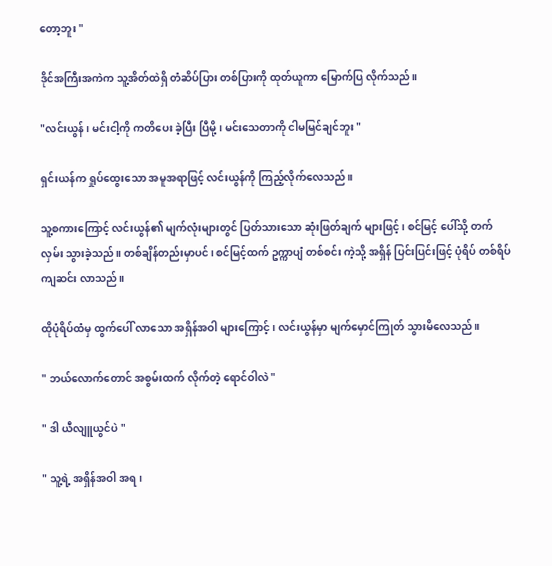တော့ဘူး "

ဒိုင်အကြီးအကဲက သူ့အိတ်ထဲရှိ တံဆိပ်ပြား တစ်ပြားကို ထုတ်ယူကာ မြောက်ပြ လိုက်သည်။

"လင်းယွန်၊ မင်းငါ့ကို ကတိပေး ခဲ့ပြီး ပြီမို့၊ မင်းသေတာကို ငါမမြင်ချင်ဘူး "

ရှင်းယန်က ရှုပ်ထွေးသော အမူအရာဖြင့် လင်းယွန်ကို ကြည့်လိုက်လေသည်။

သူ့စကားကြောင့် လင်းယွန်၏ မျက်လုံးများတွင် ပြတ်သားသော ဆုံးဖြတ်ချက် များဖြင့်၊ စင်မြင့် ပေါ်သို့ တက်လှမ်း သွားခဲ့သည်။ တစ်ချိန်တည်းမှာပင်၊ စင်မြင့်ထက် ဥက္ကာပျံ တစ်စင်း ကဲ့သို့ အရှိန် ပြင်းပြင်းဖြင့် ပုံရိပ် တစ်ရိပ် ကျဆင်း လာသည်။

ထိုပုံရိပ်ထံမှ ထွက်ပေါ် လာသော အရှိန်အဝါ များကြောင့်၊ လင်းယွန်မှာ မျက်မှောင်ကြုတ် သွားမိလေသည်။

" ဘယ်လောက်တောင် အစွမ်းထက် လိုက်တဲ့ ရောင်ဝါလဲ "

" ဒါ ယီလျူယွင်ပဲ "

" သူ့ရဲ့ အရှိန်အဝါ အရ၊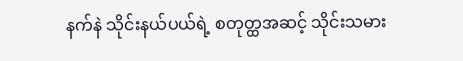နက်နဲ သိုင်းနယ်ပယ်ရဲ့ စတုတ္ထအဆင့် သိုင်းသမား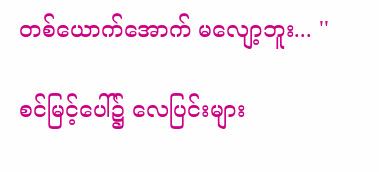တစ်ယောက်အောက် မလျော့ဘူး... ''

စင်မြင့်ပေါ်၌ လေပြင်းများ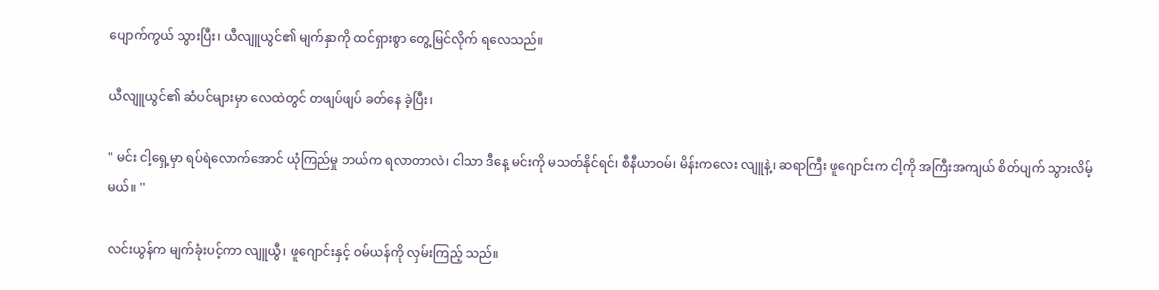ပျောက်ကွယ် သွားပြီး၊ ယီလျူယွင်၏ မျက်နှာကို ထင်ရှားစွာ တွေ့မြင်လိုက် ရလေသည်။

ယီလျူယွင်၏ ဆံပင်များမှာ လေထဲတွင် တဖျပ်ဖျပ် ခတ်နေ ခဲ့ပြီး၊

" မင်း ငါ့ရှေ့မှာ ရပ်ရဲလောက်အောင် ယုံကြည်မှု ဘယ်က ရလာတာလဲ၊ ငါသာ ဒီနေ့ မင်းကို မသတ်နိုင်ရင်၊ စီနီယာဝမ်၊ မိန်းကလေး လျူနဲ့၊ ဆရာကြီး ဖူဂျောင်းက ငါ့ကို အကြီးအကျယ် စိတ်ပျက် သွားလိမ့်မယ်။ ''

လင်းယွန်က မျက်ခုံးပင့်ကာ လျူယွီ၊ ဖူဂျောင်းနှင့် ဝမ်ယန်ကို လှမ်းကြည့် သည်။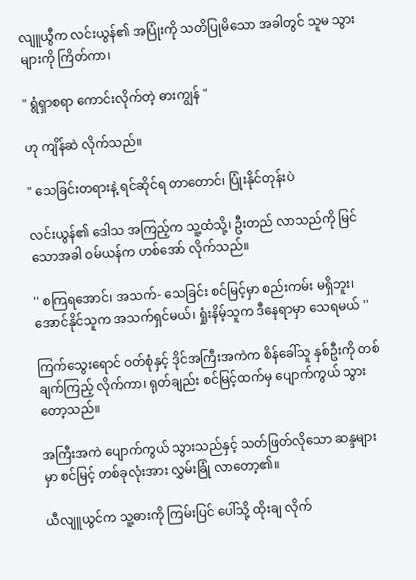လျူယွီက လင်းယွန်၏ အပြုံးကို သတိပြုမိသော အခါတွင် သူမ သွားများကို ကြိတ်ကာ၊

" ရွံရှာစရာ ကောင်းလိုက်တဲ့ ဓားကျွန် "

ဟု ကျိန်ဆဲ လိုက်သည်။

" သေခြင်းတရားနဲ့ ရင်ဆိုင်ရ တာတောင်၊ ပြုံးနိုင်တုန်းပဲ

လင်းယွန်၏ ဒေါသ အကြည့်က သူ့ထံသို့၊ ဦးတည် လာသည်ကို မြင်သောအခါ ဝမ်ယန်က ဟစ်အော် လိုက်သည်။

'' စကြရအောင်၊ အသက်- သေခြင်း စင်မြင့်မှာ စည်းကမ်း မရှိဘူး၊ အောင်နိုင်သူက အသက်ရှင်မယ်၊ ရှုံးနိမ့်သူက ဒီနေရာမှာ သေရမယ် ''

ကြက်သွေးရောင် ဝတ်စုံနှင့် ဒိုင်အကြီးအကဲက စိန်ခေါ်သူ နှစ်ဦးကို တစ်ချက်ကြည့် လိုက်ကာ၊ ရုတ်ချည်း စင်မြင့်ထက်မှ ပျောက်ကွယ် သွားတော့သည်။

အကြီးအကဲ ပျောက်ကွယ် သွားသည်နှင့် သတ်ဖြတ်လိုသော ဆန္ဒများမှာ စင်မြင့် တစ်ခုလုံးအား လွှမ်းခြုံ လာတော့၏။

ယီလျူယွင်က သူ့ဓားကို ကြမ်းပြင် ပေါ်သို့ ထိုးချ လိုက်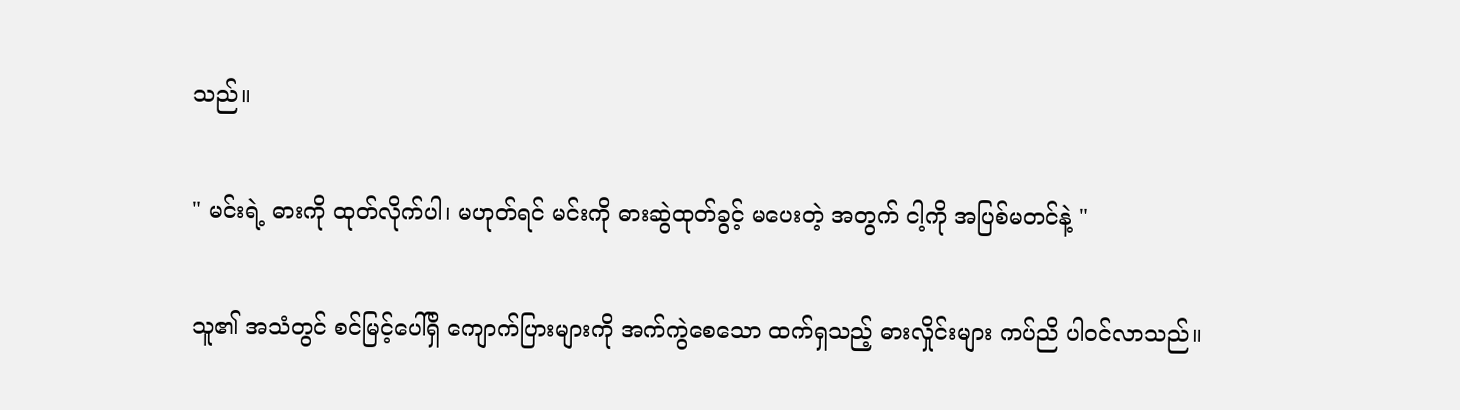သည်။

" မင်းရဲ့ ဓားကို ထုတ်လိုက်ပါ၊ မဟုတ်ရင် မင်းကို ဓားဆွဲထုတ်ခွင့် မပေးတဲ့ အတွက် ငါ့ကို အပြစ်မတင်နဲ့ "

သူ၏ အသံတွင် စင်မြင့်ပေါ်ရှိ ကျောက်ပြားများကို အက်ကွဲစေသော ထက်ရှသည့် ဓားလှိုင်းများ ကပ်ညိ ပါဝင်လာသည်။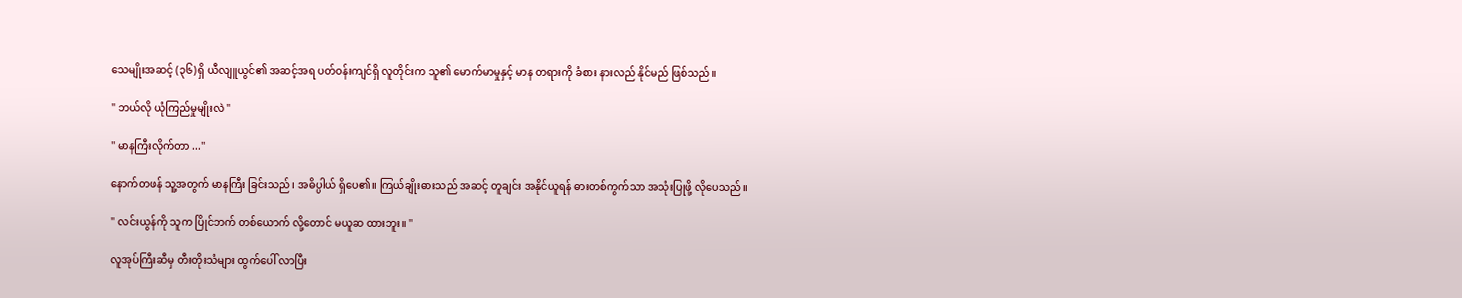သေမျိုးအဆင့် (၃၆)ရှိ ယီလျူယွင်၏ အဆင့်အရ ပတ်ဝန်းကျင်ရှိ လူတိုင်းက သူ၏ မောက်မာမှုနှင့် မာန တရားကို ခံစား နားလည် နိုင်မည် ဖြစ်သည်။

" ဘယ်လို ယုံကြည်မှုမျိုးလဲ "

'' မာနကြီးလိုက်တာ ...''

နောက်တဖန် သူ့အတွက် မာနကြီး ခြင်းသည်၊ အဓိပ္ပါယ် ရှိပေ၏။ ကြယ်ချိုးဓားသည် အဆင့် တူချင်း အနိုင်ယူရန် ဓားတစ်ကွက်သာ အသုံးပြုဖို့ လိုပေသည်။

" လင်းယွန်ကို သူက ပြိုင်ဘက် တစ်ယောက် လို့တောင် မယူဆ ထားဘူး။ ''

လူအုပ်ကြီးဆီမှ တီးတိုးသံများ ထွက်ပေါ် လာပြီး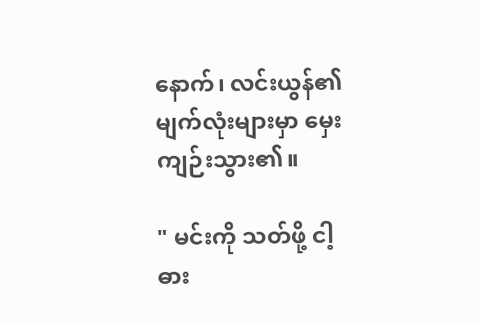နောက်၊ လင်းယွန်၏ မျက်လုံးများမှာ မှေးကျဉ်းသွား၏။

" မင်းကို သတ်ဖို့ ငါ့ဓား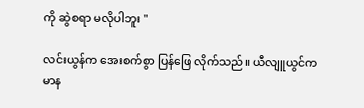ကို ဆွဲစရာ မလိုပါဘူး "

လင်းယွန်က အေးစက်စွာ ပြန်ဖြေ လိုက်သည်။ ယီလျူယွင်က မာန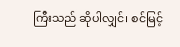ကြီးသည် ဆိုပါလျှင်၊ စင်မြင့်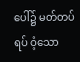ပေါ်၌ မတ်တပ်ရပ် ဝံ့သော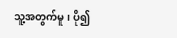သူ့အတွက်မူ၊ ပို၍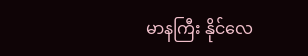မာနကြီး နိုင်လေ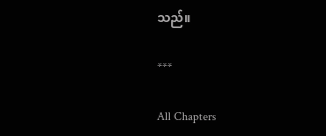သည်။

***

All Chapters